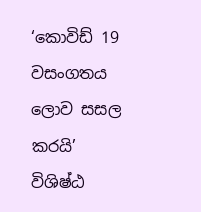‘කොවිඩ් 19 වසංගතය ලොව සසල කරයි’ විශිෂ්ඨ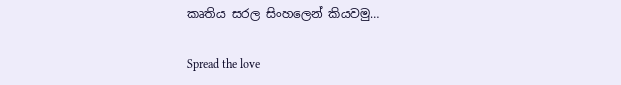කෘතිය සරල සිංහලෙන් කියවමු…

Spread the love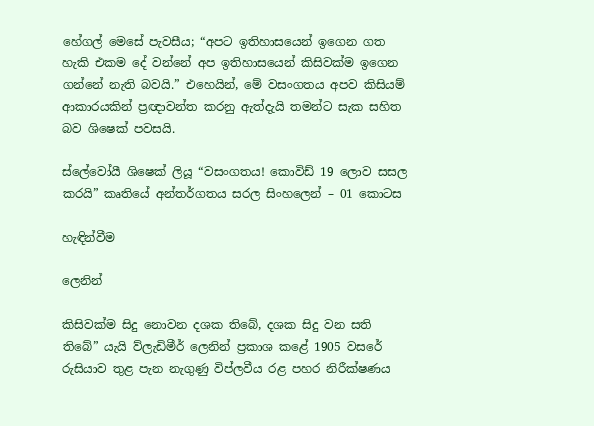හේගල් මෙසේ පැවසීය; “අපට ඉතිහාසයෙන් ඉගෙන ගත හැකි එකම දේ වන්නේ අප ඉතිහාසයෙන් කිසිවක්ම ඉගෙන ගන්නේ නැති බවයි.” එහෙයින්, මේ වසංගතය අපව කිසියම් ආකාරයකින් ප්‍රඥාවන්ත කරනු ඇත්දැයි තමන්ට සැක සහිත බව ශිෂෙක් පවසයි.

ස්ලේවෝයී ශිෂෙක් ලියූ “වසංගතය! කොවිඩ් 19 ලොව සසල කරයි” කෘතියේ අන්තර්ගතය සරල සිංහලෙන් – 01 කොටස

හැඳින්වීම

ලෙනින්

කිසිවක්ම සිදු නොවන දශක තිබේ, දශක සිදු වන සති තිබේ” යැයි ව්ලැඩිමීර් ලෙනින් ප්‍රකාශ කළේ 1905 වසරේ රුසියාව තුළ පැන නැගුණු විප්ලවීය රළ පහර නිරීක්ෂණය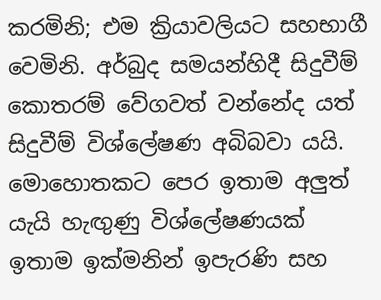කරමිනි; එම ක්‍රියාවලියට සහභාගී වෙමිනි. අර්බුද සමයන්හිදී සිදුවීම් කොතරම් වේගවත් වන්නේද යත් සිදුවීම් විශ්ලේෂණ අබිබවා යයි. මොහොතකට පෙර ඉතාම අලුත් යැයි හැඟුණු විශ්ලේෂණයක් ඉතාම ඉක්මනින් ඉපැරණි සහ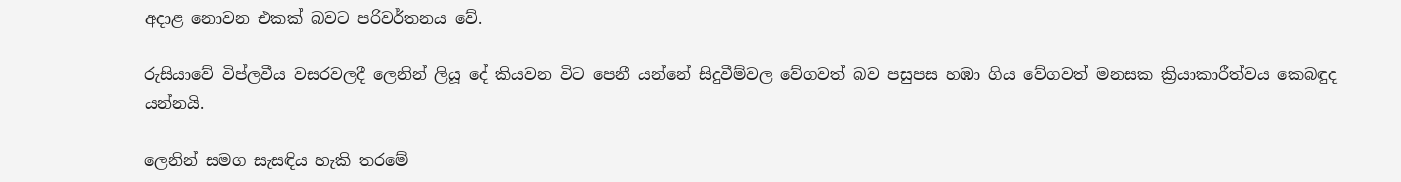අදාළ නොවන එකක් බවට පරිවර්තනය වේ.

රුසියාවේ විප්ලවීය වසරවලදී ලෙනින් ලියූ දේ කියවන විට පෙනී යන්නේ සිදුවීම්වල වේගවත් බව පසුපස හඹා ගිය වේගවත් මනසක ක්‍රියාකාරීත්වය කෙබඳුද යන්නයි.

ලෙනින් සමග සැසඳිය හැකි තරමේ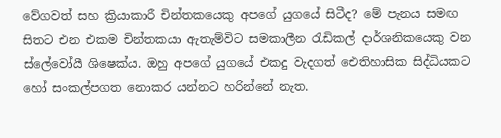වේගවත් සහ ක්‍රියාකාරී චින්තකයෙකු අපගේ යුගයේ සිටීද? මේ පැනය සමඟ සිතට එන එකම චින්තකයා ඇතැම්විට සමකාලීන රැඩිකල් දාර්ශනිකයෙකු වන ස්ලේවෝයී ශිෂෙක්ය. ඔහු අපගේ යුගයේ එකදු වැදගත් ඓතිහාසික සිද්ධියකට හෝ සංකල්පගත නොකර යන්නට හරින්නේ නැත.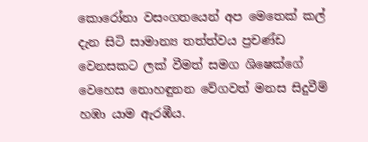කොරෝනා වසංගතයෙන් අප මෙතෙක් කල් දැන සිටි සාමාන්‍ය තත්ත්වය ප්‍රචණ්ඩ වෙනසකට ලක් වීමත් සමග ශිෂෙක්ගේ වෙහෙස නොහඳුනන වේගවත් මනස සිදුවීම් හඹා යාම ඇරඹීය.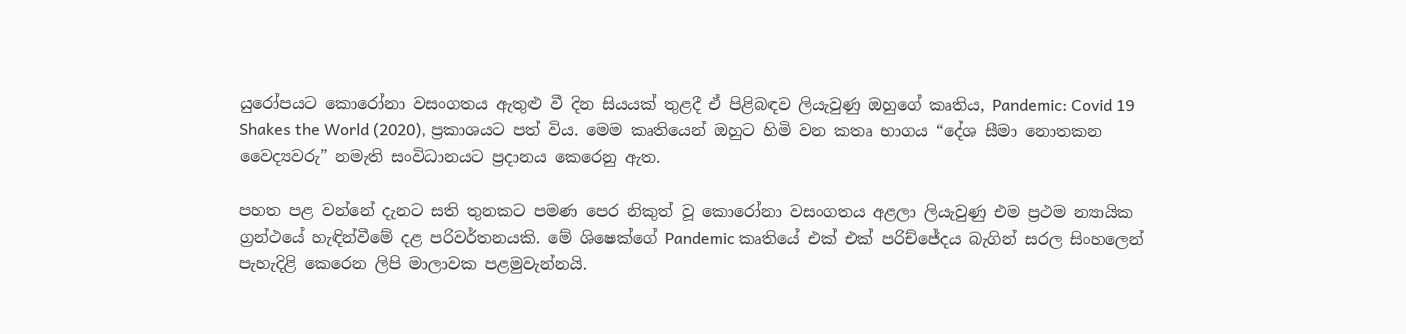යුරෝපයට කොරෝනා වසංගතය ඇතුළු වී දින සියයක් තුළදී ඒ පිළිබඳව ලියැවුණු ඔහුගේ කෘතිය, Pandemic: Covid 19 Shakes the World (2020), ප්‍රකාශයට පත් විය. මෙම කෘතියෙන් ඔහුට හිමි වන කතෘ භාගය “දේශ සීමා නොතකන වෛද්‍යවරු” නමැති සංවිධානයට ප්‍රදානය කෙරෙනු ඇත.

පහත පළ වන්නේ දැනට සති තුනකට පමණ පෙර නිකුත් වූ කොරෝනා වසංගතය අළලා ලියැවුණු එම ප්‍රථම න්‍යායික ග්‍රන්ථයේ හැඳින්වීමේ දළ පරිවර්තනයකි. මේ ශිෂෙක්ගේ Pandemic කෘතියේ එක් එක් පරිච්ජේදය බැගින් සරල සිංහලෙන් පැහැදිළි කෙරෙන ලිපි මාලාවක පළමුවැන්නයි.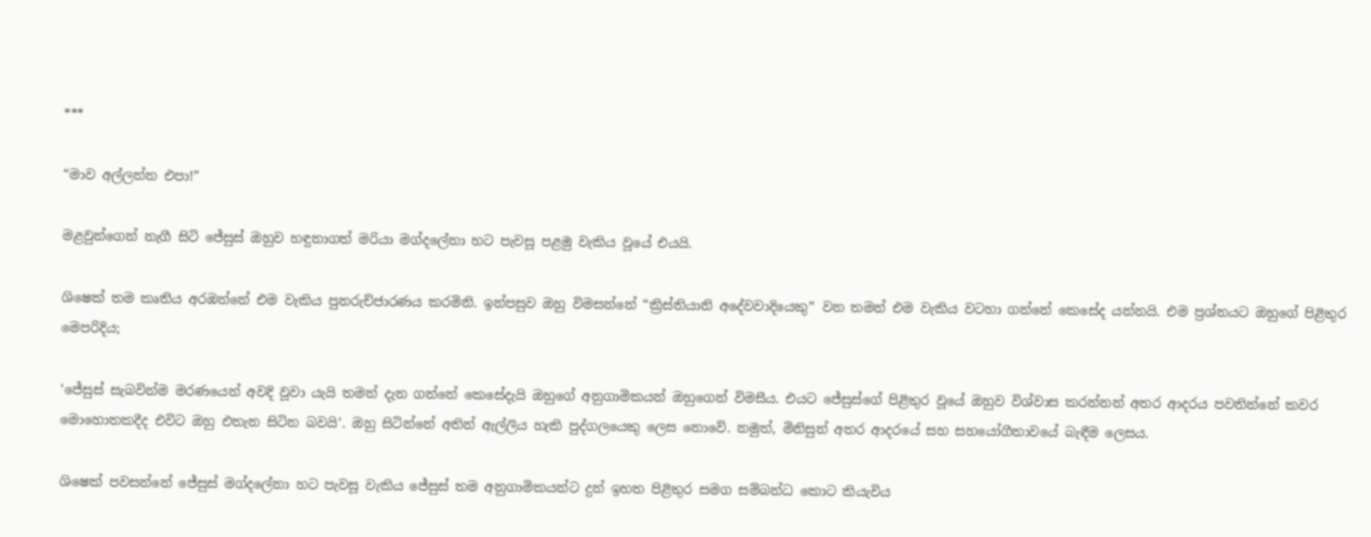***

“මාව අල්ලන්න එපා!”

මළවුන්ගෙන් නැගී සිටි ජේසුස් ඔහුව හඳුනාගත් මරියා මග්දලේනා හට පැවසූ පළමු වැකිය වූයේ එයයි.

ශිෂෙක් තම කෘතිය අරඹන්නේ එම වැකිය පුනරුච්ජාරණය කරමිනි. ඉන්පසුව ඔහු විමසන්නේ “ක්‍රිස්තියානි අදේවවාදියෙකු” වන තමන් එම වැකිය වටහා ගන්නේ කෙසේද යන්නයි. එම ප්‍රශ්නයට ඔහුගේ පිළිතුර මෙපරිදිය;

‘ජේසුස් සැබවින්ම මරණයෙන් අවදි වූවා යැයි තමන් දැන ගන්නේ කෙසේදැයි ඔහුගේ අනුගාමිකයන් ඔහුගෙන් විමසීය. එයට ජේසුස්ගේ පිළිතුර වූයේ ඔහුව විශ්වාස කරන්නන් අතර ආදරය පවතින්නේ කවර මොහොතකදීද එවිට ඔහු එතැන සිටින බවයි’. ඔහු සිටින්නේ අතින් ඇල්ලිය හැකි පුද්ගලයෙකු ලෙස නොවේ. නමුත්, මිනිසුන් අතර ආදරයේ සහ සහයෝගීතාවයේ බැඳීම ලෙසය.

ශිෂෙක් පවසන්නේ ජේසුස් මග්දලේනා හට පැවසූ වැකිය ජේසුස් තම අනුගාමිකයන්ට දුන් ඉහත පිළිතුර සමග සම්බන්ධ කොට කියැවිය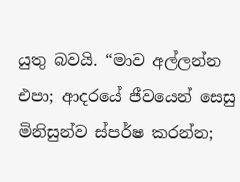යුතු බවයි. “මාව අල්ලන්න එපා; ආදරයේ ජීවයෙන් සෙසු මිනිසුන්ව ස්පර්ෂ කරන්න;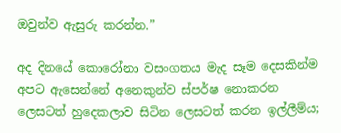ඔවුන්ව ඇසුරු කරන්න.”

අද දිනයේ කොරෝනා වසංගතය මැද සෑම දෙසකින්ම අපට ඇසෙන්නේ අනෙකුන්ව ස්පර්ෂ නොකරන ලෙසටත් හුදෙකලාව සිටින ලෙසටත් කරන ඉල්ලීම්ය;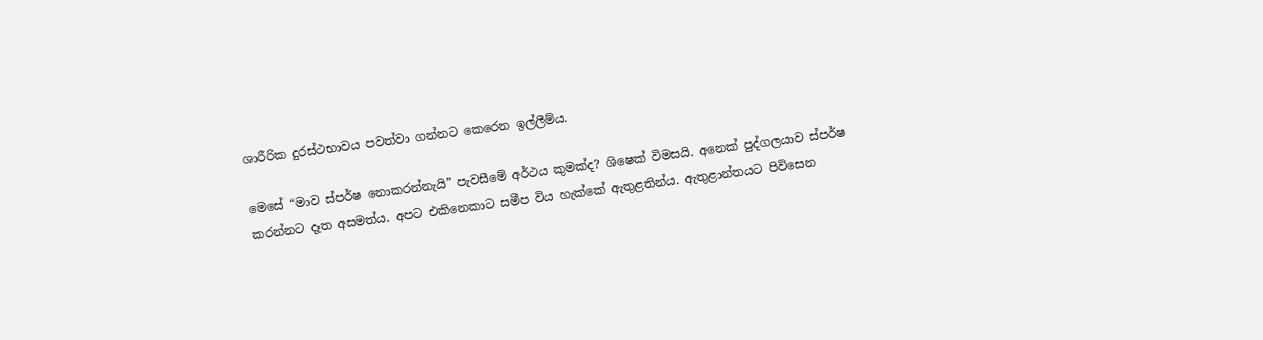ශාරීරික දුරස්ථභාවය පවත්වා ගන්නට කෙරෙන ඉල්ලීම්ය.

මෙසේ “මාව ස්පර්ෂ නොකරන්නැයි” පැවසීමේ අර්ථය කුමක්ද? ශිෂෙක් විමසයි. අනෙක් පුද්ගලයාව ස්පර්ෂ කරන්නට දෑත අසමත්ය. අපට එකිනෙකාට සමීප විය හැක්කේ ඇතුළතින්ය. ඇතුළාන්තයට පිවිසෙන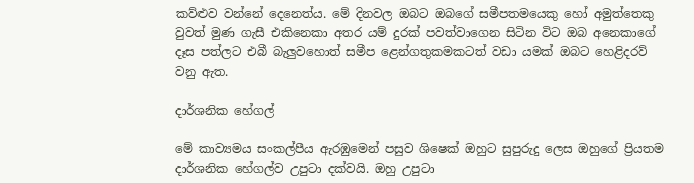කව්ළුව වන්නේ දෙනෙත්ය. මේ දිනවල ඔබට ඔබගේ සමීපතමයෙකු හෝ අමුත්තෙකු වුවත් මුණ ගැසී එකිනෙකා අතර යම් දුරක් පවත්වාගෙන සිටින විට ඔබ අනෙකාගේ දෑස පත්ලට එබී බැලුවහොත් සමීප ළෙන්ගතුකමකටත් වඩා යමක් ඔබට හෙළිදරව් වනු ඇත.

දාර්ශනික හේගල්

මේ කාව්‍යමය සංකල්පීය ඇරඹුමෙන් පසුව ශිෂෙක් ඔහුට සුපුරුදු ලෙස ඔහුගේ ප්‍රියතම දාර්ශනික හේගල්ව උපුටා දක්වයි. ඔහු උපුටා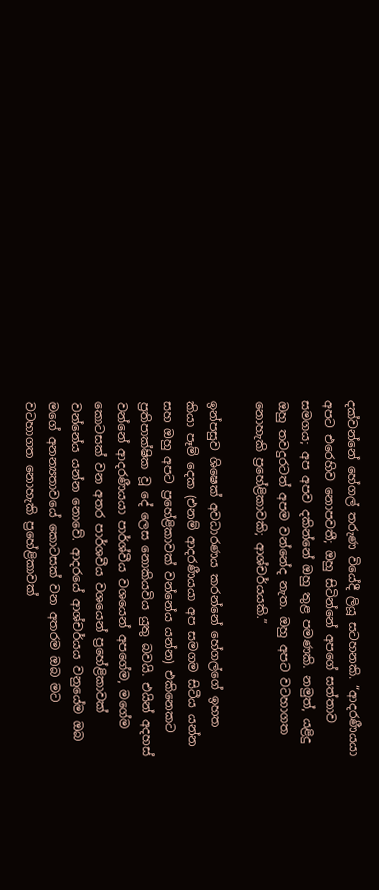දක්වන්නේ හේගල් තරුණ වියේදී ලියූ සටහනකි. “ආදරණීයයා අපට එරෙහිව නොපවතී; ඔහු සිටින්නේ අපගේ සත්තාව සමගය; අප අපව දකින්නේ ඔහු තුළ පමණකි. නමුත්, යළිදු ඔහු තවදුරටත් අපම වන්නේද නැත. ඔහු අපට වටහාගත නොහැකි ප්‍රහේළිකාවකි; ආශ්චර්යයකි.”

ඉන්පසුව ශිෂෙක් අවධාරණය කරන්නේ හේගල්ගේ ඉහත කියා පෑම් දෙක (එනම් ආදරණීයයා අප සමගම සිටීය යන්න සහ ඔහු අපට ප්‍රහේළිකාවක් වන්නේය යන්න) එකිනෙකට ප්‍රතිපාක්ෂික වූ දේ ලෙස නොකියවිය යුතු බවයි. එයින් අදහස් වන්නේ ආදරණීයයා පාර්ශ්වීය වශයෙන් අපගේම, මගේම කොටසක් වන අතර පාර්ශවීය වශයෙන් ප්‍රහේළිකාවක් වන්නේය යන්න නොවේ. ආදරයේ ආශ්චර්යය වනුයේම ඔබ මගේ අනන්‍යතාවයේ කොටසක් වන අතරම ඔබ මට වටහාගත නොහැකි ප්‍රහේළිකාවක්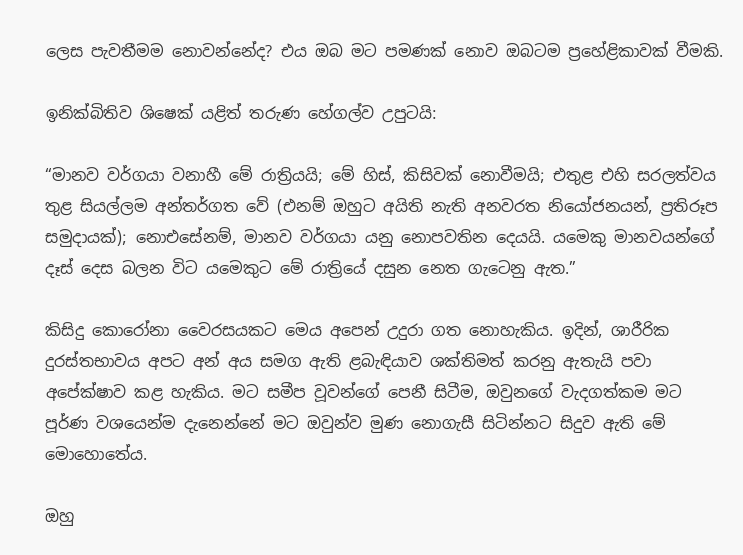ලෙස පැවතීමම නොවන්නේද? එය ඔබ මට පමණක් නොව ඔබටම ප්‍රහේළිකාවක් වීමකි.

ඉනික්බිතිව ශිෂෙක් යළිත් තරුණ හේගල්ව උපුටයි:

“මානව වර්ගයා වනාහී මේ රාත්‍රියයි; මේ හිස්, කිසිවක් නොවීමයි; එතුළ එහි සරලත්වය තුළ සියල්ලම අන්තර්ගත වේ (එනම් ඔහුට අයිති නැති අනවරත නියෝජනයන්, ප්‍රතිරූප සමුදායක්); නොඑසේනම්, මානව වර්ගයා යනු නොපවතින දෙයයි. යමෙකු මානවයන්ගේ දෑස් දෙස බලන විට යමෙකුට මේ රාත්‍රියේ දසුන නෙත ගැටෙනු ඇත.”

කිසිදු කොරෝනා වෛරසයකට මෙය අපෙන් උදුරා ගත නොහැකිය. ඉදින්, ශාරීරික දුරස්තභාවය අපට අන් අය සමග ඇති ළබැඳියාව ශක්තිමත් කරනු ඇතැයි පවා අපේක්ෂාව කළ හැකිය. මට සමීප වූවන්ගේ පෙනී සිටීම, ඔවුනගේ වැදගත්කම මට පූර්ණ වශයෙන්ම දැනෙන්නේ මට ඔවුන්ව මුණ නොගැසී සිටින්නට සිදුව ඇති මේ මොහොතේය.

ඔහු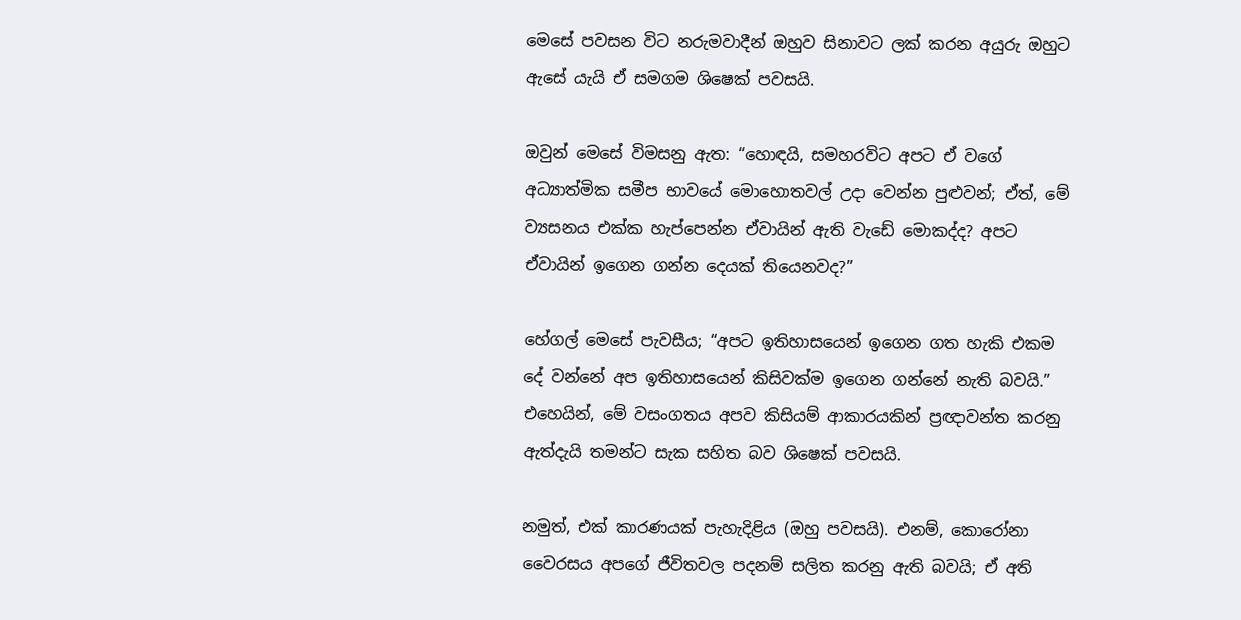මෙසේ පවසන විට නරුමවාදීන් ඔහුව සිනාවට ලක් කරන අයුරු ඔහුට ඇසේ යැයි ඒ සමගම ශිෂෙක් පවසයි.

ඔවුන් මෙසේ විමසනු ඇත: “හොඳයි, සමහරවිට අපට ඒ වගේ අධ්‍යාත්මික සමීප භාවයේ මොහොතවල් උදා වෙන්න පුළුවන්; ඒත්, මේ ව්‍යසනය එක්ක හැප්පෙන්න ඒවායින් ඇති වැඩේ මොකද්ද? අපට ඒවායින් ඉගෙන ගන්න දෙයක් තියෙනවද?”

හේගල් මෙසේ පැවසීය; “අපට ඉතිහාසයෙන් ඉගෙන ගත හැකි එකම දේ වන්නේ අප ඉතිහාසයෙන් කිසිවක්ම ඉගෙන ගන්නේ නැති බවයි.” එහෙයින්, මේ වසංගතය අපව කිසියම් ආකාරයකින් ප්‍රඥාවන්ත කරනු ඇත්දැයි තමන්ට සැක සහිත බව ශිෂෙක් පවසයි.

නමුත්, එක් කාරණයක් පැහැදිළිය (ඔහු පවසයි). එනම්, කොරෝනා වෛරසය අපගේ ජීවිතවල පදනම් සලිත කරනු ඇති බවයි; ඒ අති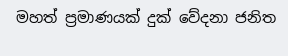මහත් ප්‍රමාණයක් දුක් වේදනා ජනිත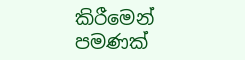කිරීමෙන් පමණක්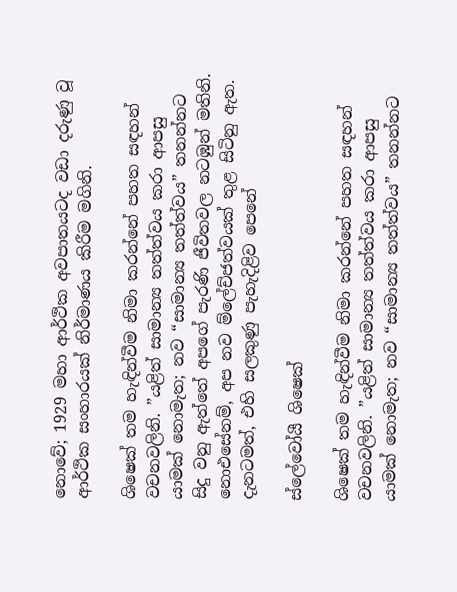නොවේ; 1929 මහා ආර්ථික අවපාතයටද වඩා දරුණු වූ ආර්ථික සංහාරයක් නිර්මාණය කිරීම මගිනි.

ශිෂෙක් තම හැඳින්වීම නිමා කරන්නේ පහත සඳහන් වචනවලිනි. ”යළිත් සාමාන්‍ය තත්ත්වය කරා ආපසු යාමක් නොමැත; නව “සාමාන්‍ය තත්ත්වය” තනන්නට සිදු වනු ඇත්තේ අපගේ පැරණි ජීවිතවල නටඹුන් මතිනි. නොඑසේනම්, අප නව ම්ලේච්ජත්වයක් තුළ සිටිනු ඇත. දැනටමත්, එහි සලකුණු පැහැදිළිව පෙනේ

ස්ලේවෝයී ශිෂෙක්

ශිෂෙක් තම හැඳින්වීම නිමා කරන්නේ පහත සඳහන් වචනවලිනි. ”යළිත් සාමාන්‍ය තත්ත්වය කරා ආපසු යාමක් නොමැත; නව “සාමාන්‍ය තත්ත්වය” තනන්නට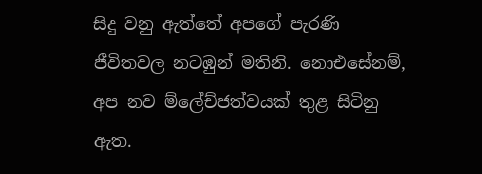සිදු වනු ඇත්තේ අපගේ පැරණි ජීවිතවල නටඹුන් මතිනි. නොඑසේනම්, අප නව ම්ලේච්ජත්වයක් තුළ සිටිනු ඇත.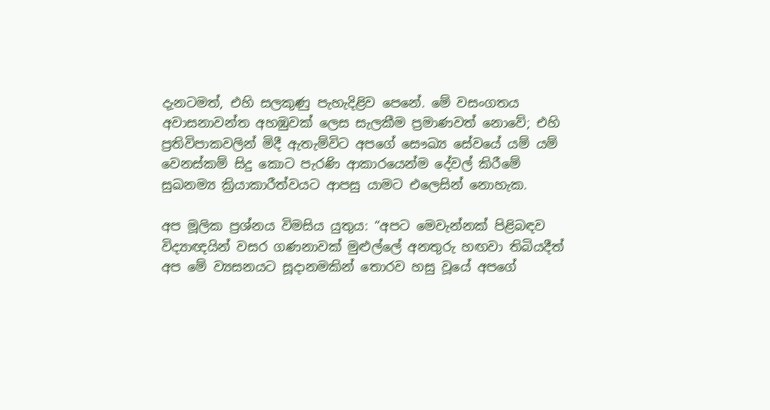දැනටමත්, එහි සලකුණු පැහැදිළිව පෙනේ. මේ වසංගතය අවාසනාවන්ත අහඹුවක් ලෙස සැලකීම ප්‍රමාණවත් නොවේ; එහි ප්‍රතිවිපාකවලින් මිදී ඇතැම්විට අපගේ සෞඛ්‍ය සේවයේ යම් යම් වෙනස්කම් සිදු කොට පැරණි ආකාරයෙන්ම දේවල් කිරීමේ සුඛනම්‍ය ක්‍රියාකාරීත්වයට ආපසු යාමට එලෙසින් නොහැක.

අප මූලික ප්‍රශ්නය විමසිය යුතුය: “අපට මෙවැන්නක් පිළිබඳව විද්‍යාඥයින් වසර ගණනාවක් මුළුල්ලේ අනතුරු හඟවා තිබියදීත් අප මේ ව්‍යසනයට සූදානමකින් තොරව හසු වූයේ අපගේ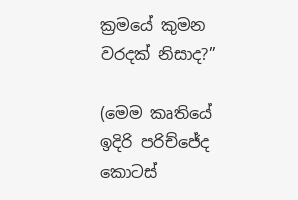ක්‍රමයේ කුමන වරදක් නිසාද?”

(මෙම කෘතියේ ඉදිරි පරිච්ජේද කොටස්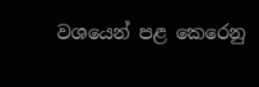වශයෙන් පළ කෙරෙනු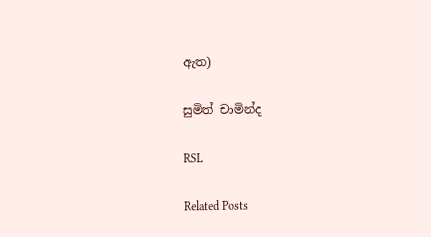ඇත)

සුමිත් චාමින්ද

RSL

Related Posts